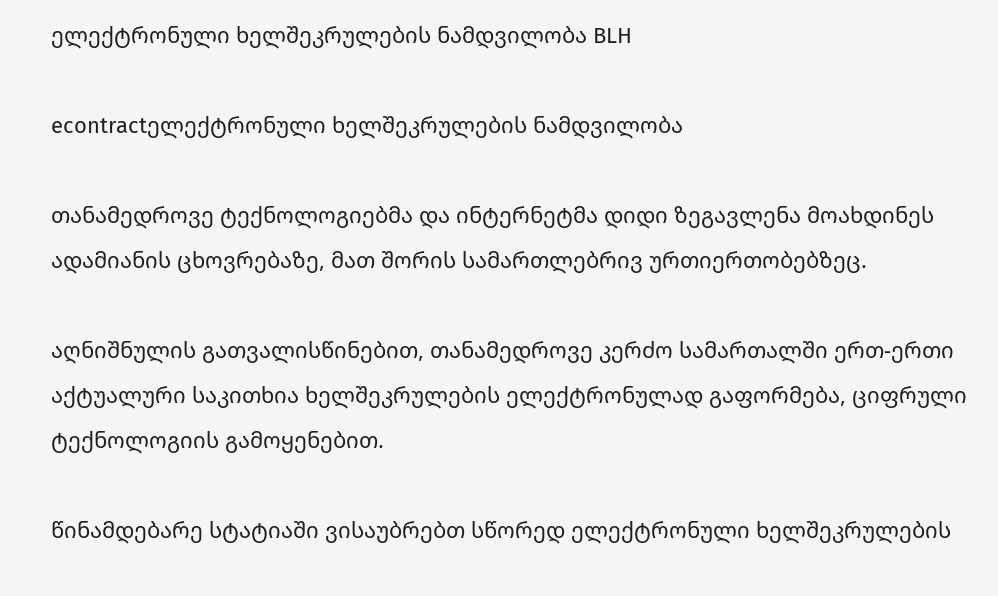ელექტრონული ხელშეკრულების ნამდვილობა BLH

econtractელექტრონული ხელშეკრულების ნამდვილობა

თანამედროვე ტექნოლოგიებმა და ინტერნეტმა დიდი ზეგავლენა მოახდინეს ადამიანის ცხოვრებაზე, მათ შორის სამართლებრივ ურთიერთობებზეც.

აღნიშნულის გათვალისწინებით, თანამედროვე კერძო სამართალში ერთ-ერთი აქტუალური საკითხია ხელშეკრულების ელექტრონულად გაფორმება, ციფრული ტექნოლოგიის გამოყენებით.

წინამდებარე სტატიაში ვისაუბრებთ სწორედ ელექტრონული ხელშეკრულების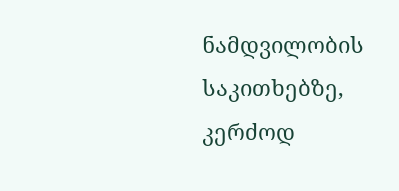ნამდვილობის საკითხებზე, კერძოდ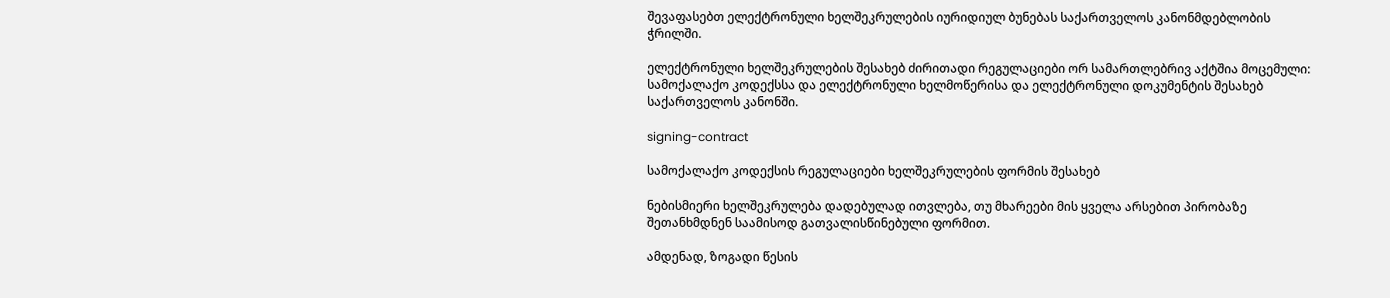შევაფასებთ ელექტრონული ხელშეკრულების იურიდიულ ბუნებას საქართველოს კანონმდებლობის ჭრილში.

ელექტრონული ხელშეკრულების შესახებ ძირითადი რეგულაციები ორ სამართლებრივ აქტშია მოცემული: სამოქალაქო კოდექსსა და ელექტრონული ხელმოწერისა და ელექტრონული დოკუმენტის შესახებ საქართველოს კანონში.

signing-contract

სამოქალაქო კოდექსის რეგულაციები ხელშეკრულების ფორმის შესახებ

ნებისმიერი ხელშეკრულება დადებულად ითვლება, თუ მხარეები მის ყველა არსებით პირობაზე შეთანხმდნენ საამისოდ გათვალისწინებული ფორმით.

ამდენად, ზოგადი წესის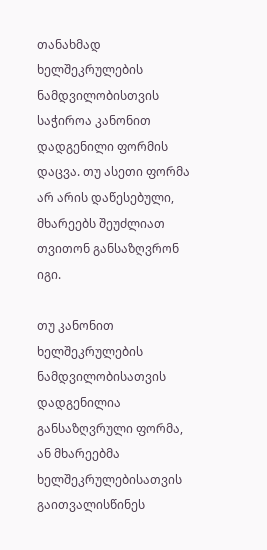თანახმად ხელშეკრულების ნამდვილობისთვის საჭიროა კანონით დადგენილი ფორმის დაცვა. თუ ასეთი ფორმა არ არის დაწესებული, მხარეებს შეუძლიათ თვითონ განსაზღვრონ იგი.

თუ კანონით ხელშეკრულების ნამდვილობისათვის დადგენილია განსაზღვრული ფორმა, ან მხარეებმა ხელშეკრულებისათვის გაითვალისწინეს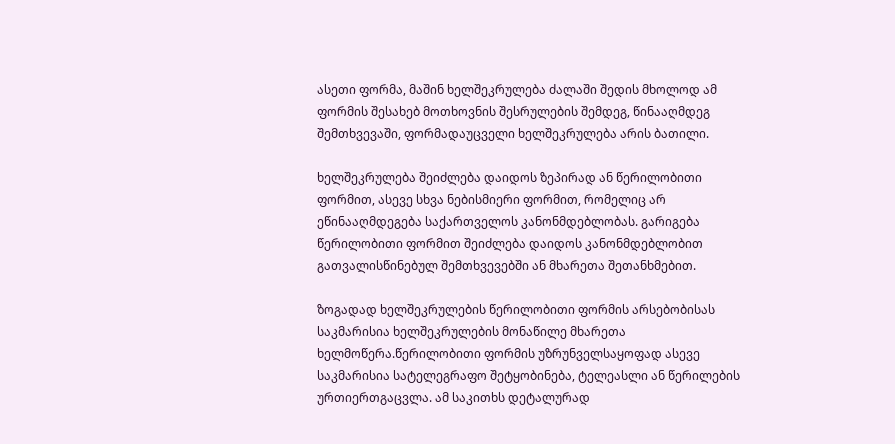ასეთი ფორმა, მაშინ ხელშეკრულება ძალაში შედის მხოლოდ ამ ფორმის შესახებ მოთხოვნის შესრულების შემდეგ, წინააღმდეგ შემთხვევაში, ფორმადაუცველი ხელშეკრულება არის ბათილი.

ხელშეკრულება შეიძლება დაიდოს ზეპირად ან წერილობითი ფორმით, ასევე სხვა ნებისმიერი ფორმით, რომელიც არ ეწინააღმდეგება საქართველოს კანონმდებლობას. გარიგება წერილობითი ფორმით შეიძლება დაიდოს კანონმდებლობით გათვალისწინებულ შემთხვევებში ან მხარეთა შეთანხმებით.

ზოგადად ხელშეკრულების წერილობითი ფორმის არსებობისას საკმარისია ხელშეკრულების მონაწილე მხარეთა ხელმოწერა.წერილობითი ფორმის უზრუნველსაყოფად ასევე საკმარისია სატელეგრაფო შეტყობინება, ტელეასლი ან წერილების ურთიერთგაცვლა. ამ საკითხს დეტალურად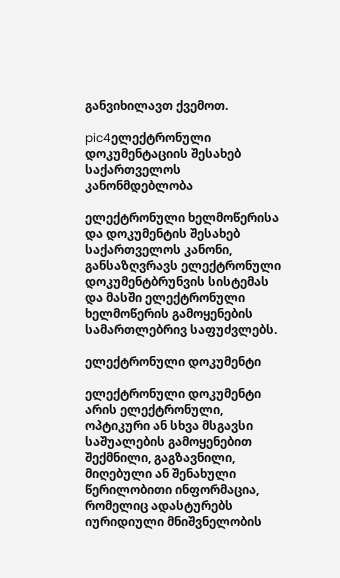განვიხილავთ ქვემოთ.

pic4ელექტრონული დოკუმენტაციის შესახებ საქართველოს კანონმდებლობა

ელექტრონული ხელმოწერისა და დოკუმენტის შესახებ საქართველოს კანონი, განსაზღვრავს ელექტრონული დოკუმენტბრუნვის სისტემას და მასში ელექტრონული ხელმოწერის გამოყენების სამართლებრივ საფუძვლებს.

ელექტრონული დოკუმენტი

ელექტრონული დოკუმენტი არის ელექტრონული, ოპტიკური ან სხვა მსგავსი საშუალების გამოყენებით შექმნილი, გაგზავნილი, მიღებული ან შენახული წერილობითი ინფორმაცია, რომელიც ადასტურებს იურიდიული მნიშვნელობის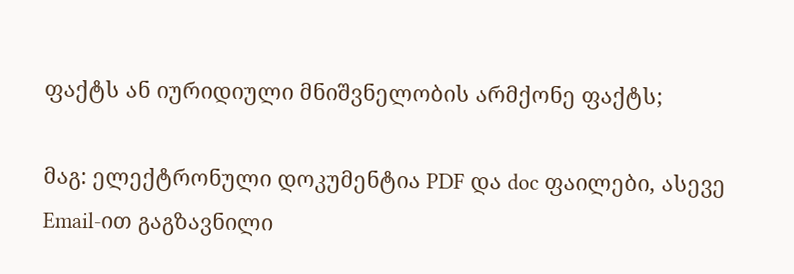ფაქტს ან იურიდიული მნიშვნელობის არმქონე ფაქტს;

მაგ: ელექტრონული დოკუმენტია PDF და doc ფაილები, ასევე Email-ით გაგზავნილი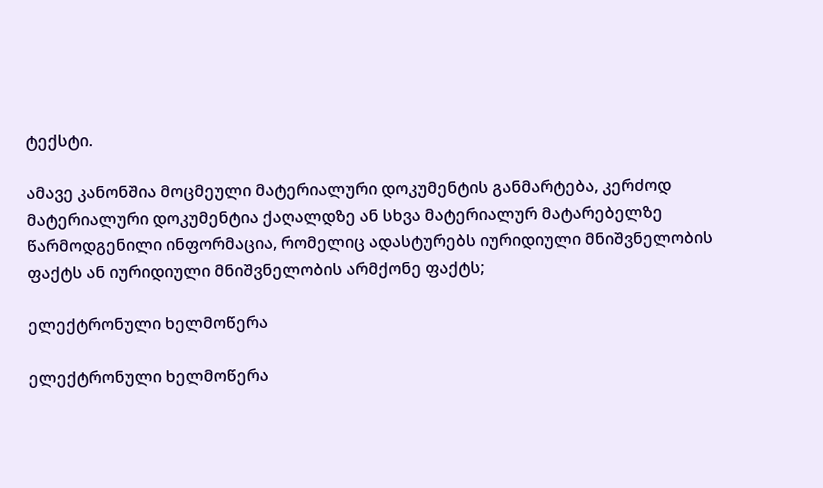ტექსტი.

ამავე კანონშია მოცმეული მატერიალური დოკუმენტის განმარტება, კერძოდ მატერიალური დოკუმენტია ქაღალდზე ან სხვა მატერიალურ მატარებელზე წარმოდგენილი ინფორმაცია, რომელიც ადასტურებს იურიდიული მნიშვნელობის ფაქტს ან იურიდიული მნიშვნელობის არმქონე ფაქტს;

ელექტრონული ხელმოწერა

ელექტრონული ხელმოწერა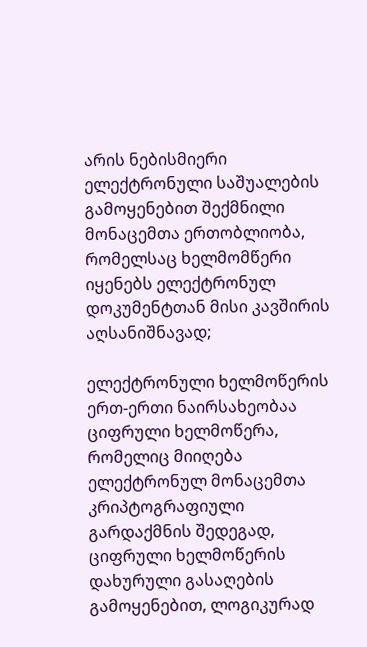არის ნებისმიერი ელექტრონული საშუალების გამოყენებით შექმნილი მონაცემთა ერთობლიობა, რომელსაც ხელმომწერი იყენებს ელექტრონულ დოკუმენტთან მისი კავშირის აღსანიშნავად;

ელექტრონული ხელმოწერის ერთ-ერთი ნაირსახეობაა ციფრული ხელმოწერა, რომელიც მიიღება ელექტრონულ მონაცემთა კრიპტოგრაფიული გარდაქმნის შედეგად, ციფრული ხელმოწერის დახურული გასაღების გამოყენებით, ლოგიკურად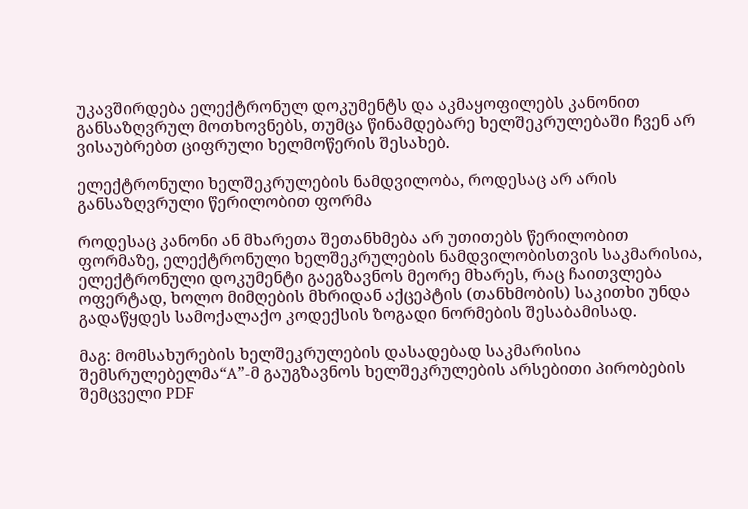უკავშირდება ელექტრონულ დოკუმენტს და აკმაყოფილებს კანონით განსაზღვრულ მოთხოვნებს, თუმცა წინამდებარე ხელშეკრულებაში ჩვენ არ ვისაუბრებთ ციფრული ხელმოწერის შესახებ.

ელექტრონული ხელშეკრულების ნამდვილობა, როდესაც არ არის განსაზღვრული წერილობით ფორმა

როდესაც კანონი ან მხარეთა შეთანხმება არ უთითებს წერილობით ფორმაზე, ელექტრონული ხელშეკრულების ნამდვილობისთვის საკმარისია, ელექტრონული დოკუმენტი გაეგზავნოს მეორე მხარეს, რაც ჩაითვლება ოფერტად, ხოლო მიმღების მხრიდან აქცეპტის (თანხმობის) საკითხი უნდა გადაწყდეს სამოქალაქო კოდექსის ზოგადი ნორმების შესაბამისად.

მაგ: მომსახურების ხელშეკრულების დასადებად საკმარისია შემსრულებელმა“A”-მ გაუგზავნოს ხელშეკრულების არსებითი პირობების შემცველი PDF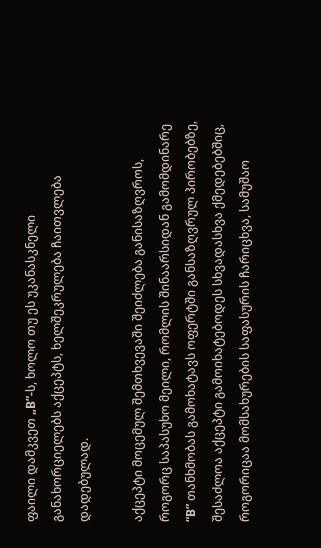ფაილი დამკვეთ „B”-ს, ხოლო თუ ეს უკანასკნელი განახორციელებს აქცეპტს, ხელშეკრულება ჩაითვლება დადებულად.

აქცეპტი მოცემულ შემთხვევაში შეიძლება განისაზღვროს, როგორც საპასუხო მეილი, რომლის შინაარსიდან გამომდინარე “B” თანხმობას გამოხატავს ოფერტში განსაზღვრულ პირობებზე, შესაძლოა აქცეპტი გამოიხატებოდეს სხვადასხვა ქმედებებშიც, როგორიცაა მომსახურების საფასურის ჩარიცხვა, სამუშაო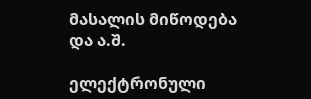მასალის მიწოდება და ა.შ.

ელექტრონული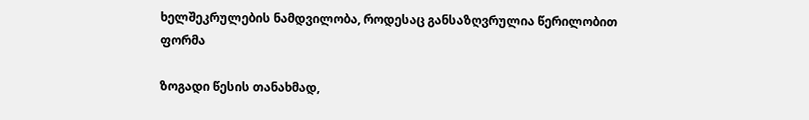ხელშეკრულების ნამდვილობა, როდესაც განსაზღვრულია წერილობით ფორმა

ზოგადი წესის თანახმად,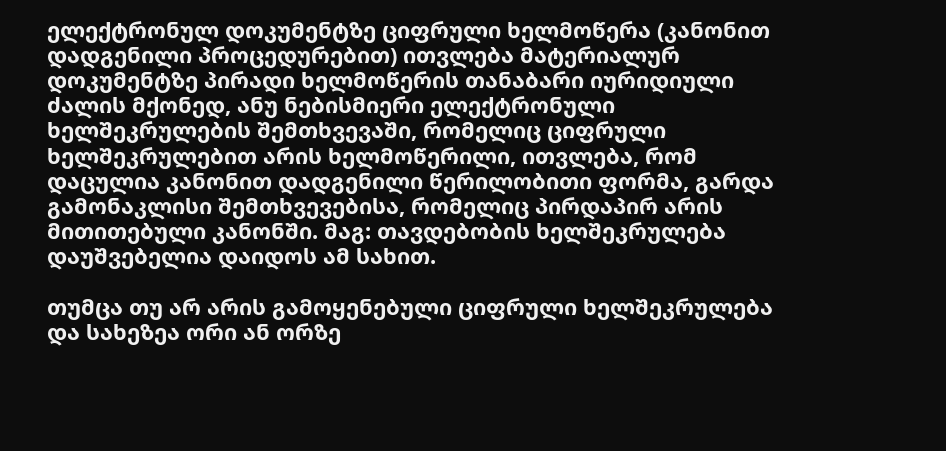ელექტრონულ დოკუმენტზე ციფრული ხელმოწერა (კანონით დადგენილი პროცედურებით) ითვლება მატერიალურ დოკუმენტზე პირადი ხელმოწერის თანაბარი იურიდიული ძალის მქონედ, ანუ ნებისმიერი ელექტრონული ხელშეკრულების შემთხვევაში, რომელიც ციფრული ხელშეკრულებით არის ხელმოწერილი, ითვლება, რომ დაცულია კანონით დადგენილი წერილობითი ფორმა, გარდა გამონაკლისი შემთხვევებისა, რომელიც პირდაპირ არის მითითებული კანონში. მაგ: თავდებობის ხელშეკრულება დაუშვებელია დაიდოს ამ სახით.

თუმცა თუ არ არის გამოყენებული ციფრული ხელშეკრულება და სახეზეა ორი ან ორზე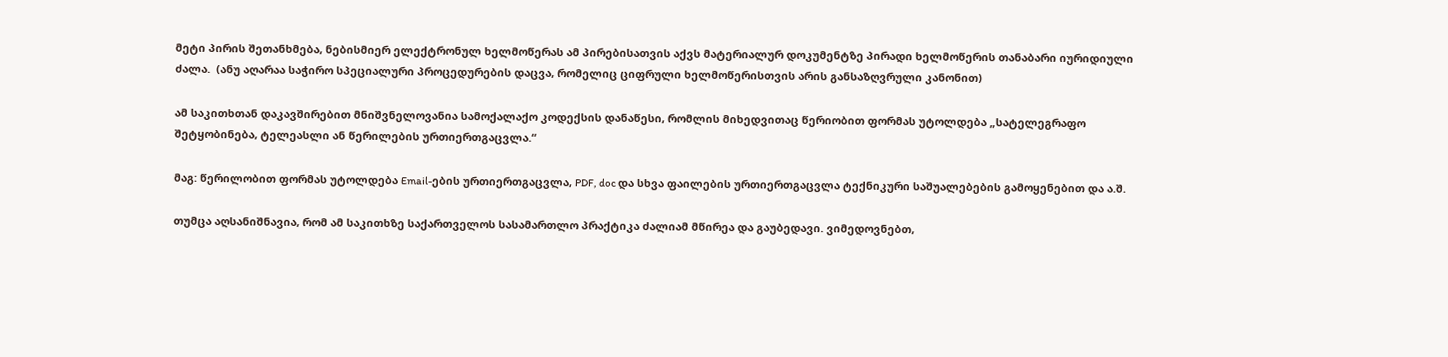მეტი პირის შეთანხმება, ნებისმიერ ელექტრონულ ხელმოწერას ამ პირებისათვის აქვს მატერიალურ დოკუმენტზე პირადი ხელმოწერის თანაბარი იურიდიული ძალა.  (ანუ აღარაა საჭირო სპეციალური პროცედურების დაცვა, რომელიც ციფრული ხელმოწერისთვის არის განსაზღვრული კანონით)

ამ საკითხთან დაკავშირებით მნიშვნელოვანია სამოქალაქო კოდექსის დანაწესი, რომლის მიხედვითაც წერიობით ფორმას უტოლდება „სატელეგრაფო შეტყობინება, ტელეასლი ან წერილების ურთიერთგაცვლა.“

მაგ: წერილობით ფორმას უტოლდება Email-ების ურთიერთგაცვლა, PDF, doc და სხვა ფაილების ურთიერთგაცვლა ტექნიკური საშუალებების გამოყენებით და ა.შ.

თუმცა აღსანიშნავია, რომ ამ საკითხზე საქართველოს სასამართლო პრაქტიკა ძალიამ მწირეა და გაუბედავი. ვიმედოვნებთ,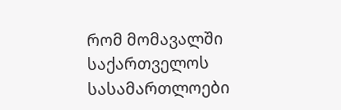რომ მომავალში საქართველოს სასამართლოები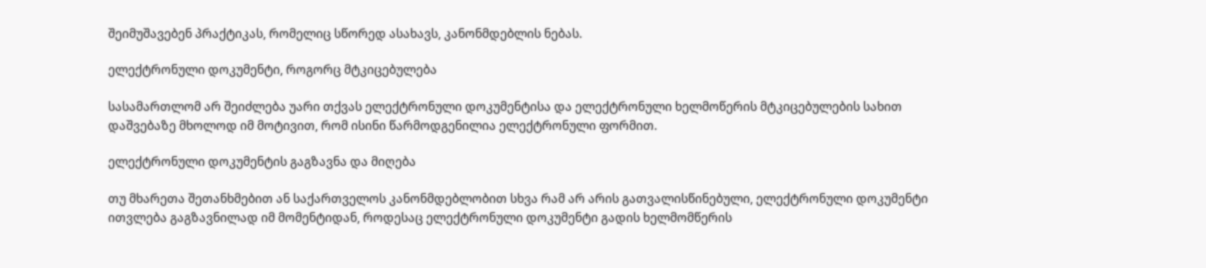შეიმუშავებენ პრაქტიკას, რომელიც სწორედ ასახავს, კანონმდებლის ნებას.

ელექტრონული დოკუმენტი, როგორც მტკიცებულება

სასამართლომ არ შეიძლება უარი თქვას ელექტრონული დოკუმენტისა და ელექტრონული ხელმოწერის მტკიცებულების სახით დაშვებაზე მხოლოდ იმ მოტივით, რომ ისინი წარმოდგენილია ელექტრონული ფორმით.

ელექტრონული დოკუმენტის გაგზავნა და მიღება

თუ მხარეთა შეთანხმებით ან საქართველოს კანონმდებლობით სხვა რამ არ არის გათვალისწინებული, ელექტრონული დოკუმენტი ითვლება გაგზავნილად იმ მომენტიდან, როდესაც ელექტრონული დოკუმენტი გადის ხელმომწერის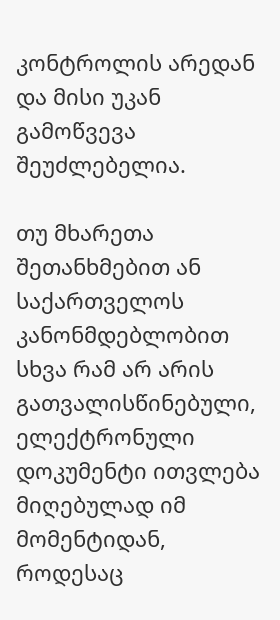კონტროლის არედან და მისი უკან გამოწვევა შეუძლებელია.

თუ მხარეთა შეთანხმებით ან საქართველოს კანონმდებლობით სხვა რამ არ არის გათვალისწინებული, ელექტრონული დოკუმენტი ითვლება მიღებულად იმ მომენტიდან, როდესაც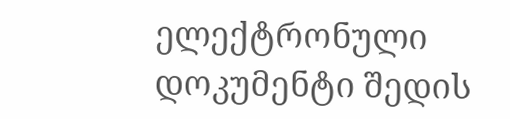ელექტრონული დოკუმენტი შედის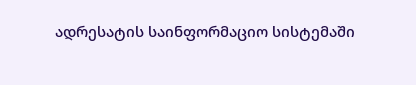ადრესატის საინფორმაციო სისტემაში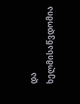და ხელმისაწვდომია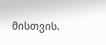მისთვის.